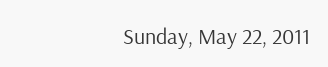Sunday, May 22, 2011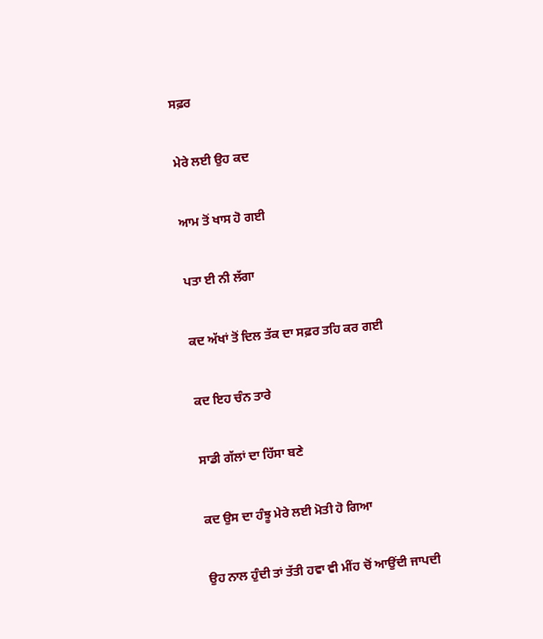ਸਫ਼ਰ

ਮੇਰੇ ਲਈ ਉਹ ਕਦ

ਆਮ ਤੋਂ ਖਾਸ ਹੋ ਗਈ

ਪਤਾ ਈ ਨੀ ਲੱਗਾ

ਕਦ ਅੱਖਾਂ ਤੋਂ ਦਿਲ ਤੱਕ ਦਾ ਸਫ਼ਰ ਤਹਿ ਕਰ ਗਈ

ਕਦ ਇਹ ਚੰਨ ਤਾਰੇ

ਸਾਡੀ ਗੱਲਾਂ ਦਾ ਹਿੱਸਾ ਬਣੇ

ਕਦ ਉਸ ਦਾ ਹੰਝੂ ਮੇਰੇ ਲਈ ਮੋਤੀ ਹੋ ਗਿਆ

ਉਹ ਨਾਲ ਹੁੰਦੀ ਤਾਂ ਤੱਤੀ ਹਵਾ ਵੀ ਮੀਂਹ ਚੋਂ ਆਉਂਦੀ ਜਾਪਦੀ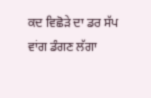ਕਦ ਵਿਛੋੜੇ ਦਾ ਡਰ ਸੱਪ ਵਾਂਗ ਡੰਗਣ ਲੱਗਾ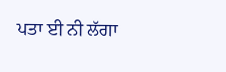ਪਤਾ ਈ ਨੀ ਲੱਗਾ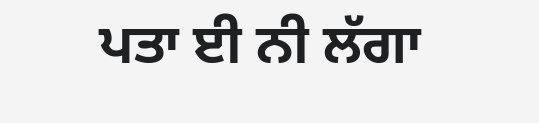ਪਤਾ ਈ ਨੀ ਲੱਗਾ